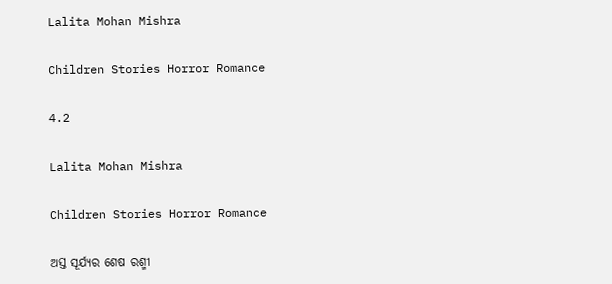Lalita Mohan Mishra

Children Stories Horror Romance

4.2

Lalita Mohan Mishra

Children Stories Horror Romance

ଅସ୍ତ ସୂର୍ଯ୍ୟର ଶେଷ ରଶ୍ମୀ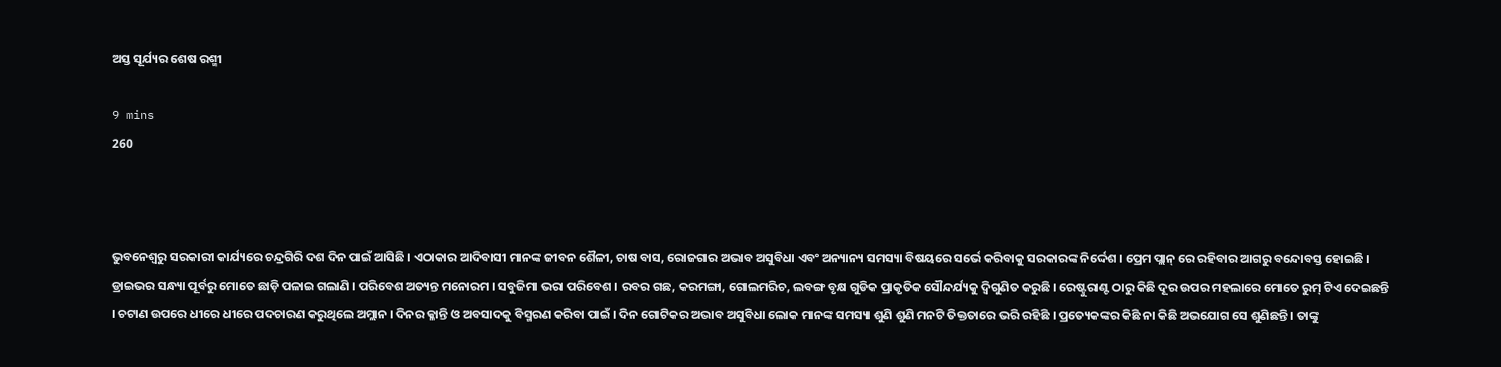ଅସ୍ତ ସୂର୍ଯ୍ୟର ଶେଷ ରଶ୍ମୀ

9 mins
260



ଭୁବନେଶ୍ବରୁ ସରକାରୀ କାର୍ଯ୍ୟରେ ଚନ୍ଦ୍ରଗିରି ଦଶ ଦିନ ପାଇଁ ଆସିଛି । ଏଠାକାର ଆଦିବାସୀ ମାନଙ୍କ ଜୀବନ ଶୈଳୀ, ଚାଷ ବାସ, ରୋଜଗାର ଅଭାବ ଅସୁବିଧା ଏବଂ ଅନ୍ୟାନ୍ୟ ସମସ୍ୟା ବିଷୟରେ ସର୍ଭେ କରିବାକୁ ସରକାରଙ୍କ ନିର୍ଦ୍ଦେଶ । ପ୍ରେମ ପ୍ଲାନ୍ ରେ ରହିବାର ଆଗରୁ ବନ୍ଦୋବସ୍ତ ହୋଇଛି । ଡ୍ରାଇଭର ସନ୍ଧ୍ୟା ପୂର୍ବରୁ ମୋତେ ଛାଡ଼ି ପଳାଇ ଗଲାଣି । ପରିବେଶ ଅତ୍ୟନ୍ତ ମନୋରମ । ସବୁଜିମା ଭରା ପରିବେଶ । ରବର ଗଛ, କରମଙ୍ଗା, ଗୋଲମରିଚ, ଲବଙ୍ଗ ବୃକ୍ଷ ଗୁଡିକ ପ୍ରାକୃତିକ ସୌନ୍ଦର୍ଯ୍ୟକୁ ଦ୍ବିଗୁଣିତ କରୁଛି । ରେଷ୍ଟୁରାଣ୍ଟ ଠାରୁ କିଛି ଦୂର ଉପର ମହଲାରେ ମୋତେ ରୁମ୍ ଟିଏ ଦେଇଛନ୍ତି । ଚଟାଣ ଉପରେ ଧୀରେ ଧୀରେ ପଦଚାରଣ କରୁଥିଲେ ଅମ୍ଲାନ । ଦିନର କ୍ଳାନ୍ତି ଓ ଅବସାଦକୁ ବିସ୍ମରଣ କରିବା ପାଇଁ । ଦିନ ଗୋଟିକର ଅଦ୍ଭାବ ଅସୁବିଧା ଲୋକ ମାନଙ୍କ ସମସ୍ୟା ଶୁଣି ଶୁଣି ମନଟି ତିକ୍ତତାରେ ଭରି ରହିଛି । ପ୍ରତ୍ୟେକଙ୍କର କିଛି ନା କିଛି ଅଭଯୋଗ ସେ ଶୁଣିଛନ୍ତି । ତାଙ୍କୁ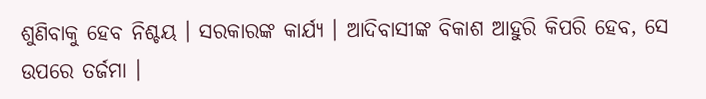ଶୁଣିବାକୁ ହେବ ନିଶ୍ଚୟ । ସରକାରଙ୍କ କାର୍ଯ୍ୟ । ଆଦିବାସୀଙ୍କ ବିକାଶ ଆହୁରି କିପରି ହେବ, ସେ ଉପରେ ତର୍ଜମା ।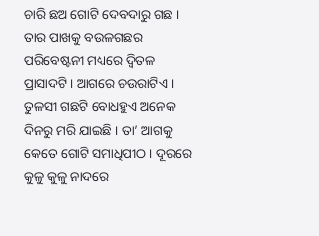ଚାରି ଛଅ ଗୋଟି ଦେବଦାରୁ ଗଛ । ତାର ପାଖକୁ ବଉଳଗଛର ପରିବେଷ୍ଟନୀ ମଧ୍ୟରେ ଦ୍ଵିତଳ ପ୍ରାସାଦଟି । ଆଗରେ ଚଉରାଟିଏ । ତୁଳସୀ ଗଛଟି ବୋଧହୁଏ ଅନେକ ଦିନରୁ ମରି ଯାଇଛି । ତା’ ଆଗକୁ କେତେ ଗୋଟି ସମାଧିପୀଠ । ଦୂରରେ କୁଳୁ କୁଳୁ ନାଦରେ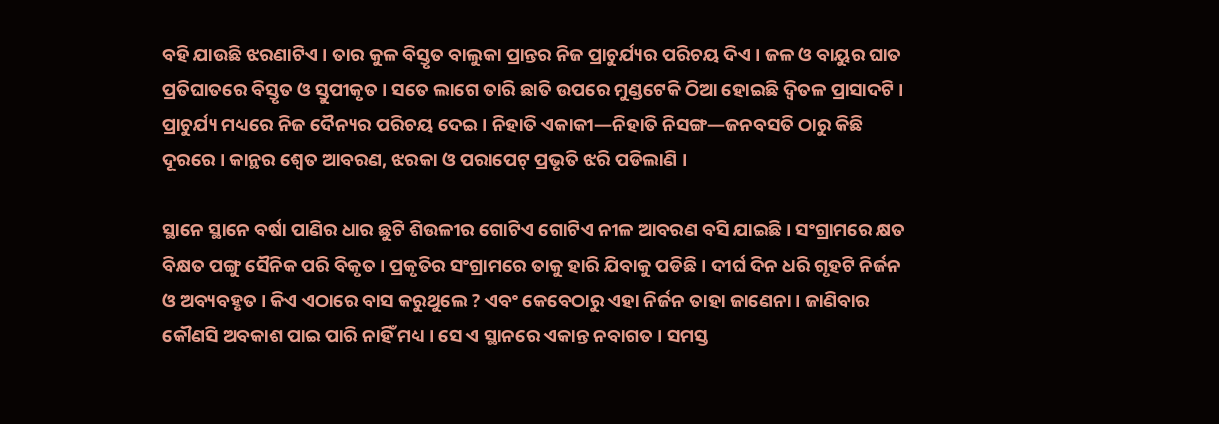ବହି ଯାଉଛି ଝରଣାଟିଏ । ତାର କୁଳ ବିସ୍ତୃତ ବାଲୁକା ପ୍ରାନ୍ତର ନିଜ ପ୍ରାଚୁର୍ଯ୍ୟର ପରିଚୟ ଦିଏ । ଜଳ ଓ ବାୟୁର ଘାତ ପ୍ରତିଘାତରେ ବିସ୍ତୃତ ଓ ସ୍ତୁପୀକୃତ । ସତେ ଲାଗେ ତାରି ଛାତି ଉପରେ ମୁଣ୍ଡଟେକି ଠିଆ ହୋଇଛି ଦ୍ବିତଳ ପ୍ରାସାଦଟି । ପ୍ରାଚୁର୍ଯ୍ୟ ମଧ୍ୟରେ ନିଜ ଦୈନ୍ୟର ପରିଚୟ ଦେଇ । ନିହାତି ଏକାକୀ—ନିହାତି ନିସଙ୍ଗ—ଜନବସତି ଠାରୁ କିଛି ଦୂରରେ । କାନ୍ଥର ଶ୍ବେତ ଆବରଣ, ଝରକା ଓ ପରାପେଟ୍ ପ୍ରଭୃତି ଝରି ପଡିଲାଣି ।

ସ୍ଥାନେ ସ୍ଥାନେ ବର୍ଷା ପାଣିର ଧାର ଛୁଟି ଶିଉଳୀର ଗୋଟିଏ ଗୋଟିଏ ନୀଳ ଆବରଣ ବସି ଯାଇଛି । ସଂଗ୍ରାମରେ କ୍ଷତ ବିକ୍ଷତ ପଙ୍ଗୁ ସୈନିକ ପରି ବିକୃତ । ପ୍ରକୃତିର ସଂଗ୍ରାମରେ ତାକୁ ହାରି ଯିବାକୁ ପଡିଛି । ଦୀର୍ଘ ଦିନ ଧରି ଗୃହଟି ନିର୍ଜନ ଓ ଅବ୍ୟବହୃତ । କିଏ ଏଠାରେ ବାସ କରୁଥୁଲେ ? ଏବଂ କେବେଠାରୁ ଏହା ନିର୍ଜନ ତାହା ଜାଣେନା । ଜାଣିବାର କୌଣସି ଅବକାଶ ପାଇ ପାରି ନାହିଁ ମଧ୍ୟ । ସେ ଏ ସ୍ଥାନରେ ଏକାନ୍ତ ନବାଗତ । ସମସ୍ତ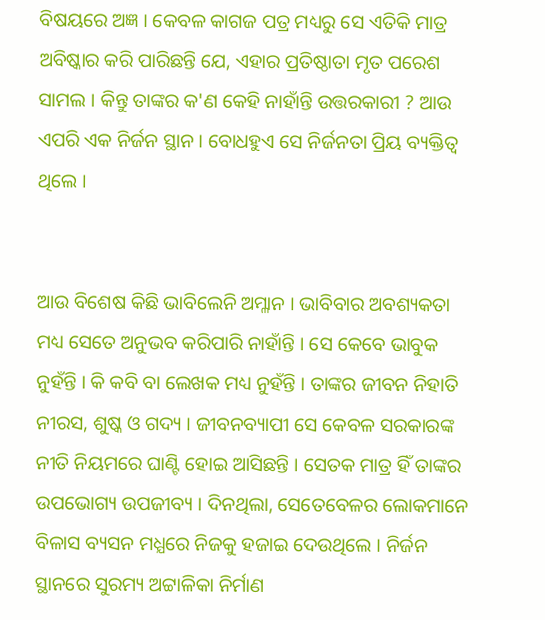ବିଷୟରେ ଅଜ୍ଞ । କେବଳ କାଗଜ ପତ୍ର ମଧ୍ୟରୁ ସେ ଏତିକି ମାତ୍ର ଅବିଷ୍କାର କରି ପାରିଛନ୍ତି ଯେ, ଏହାର ପ୍ରତିଷ୍ଠାତା ମୃତ ପରେଶ ସାମଲ । କିନ୍ତୁ ତାଙ୍କର କ'ଣ କେହି ନାହାଁନ୍ତି ଉତ୍ତରକାରୀ ? ଆଉ ଏପରି ଏକ ନିର୍ଜନ ସ୍ଥାନ । ବୋଧହୁଏ ସେ ନିର୍ଜନତା ପ୍ରିୟ ବ୍ୟକ୍ତିତ୍ବ ଥିଲେ ।


ଆଉ ବିଶେଷ କିଛି ଭାବିଲେନି ଅମ୍ଳାନ । ଭାବିବାର ଅବଶ୍ୟକତା ମଧ୍ୟ ସେତେ ଅନୁଭବ କରିପାରି ନାହାଁନ୍ତି । ସେ କେବେ ଭାବୁକ ନୁହଁନ୍ତି । କି କବି ବା ଲେଖକ ମଧ୍ୟ ନୁହଁନ୍ତି । ତାଙ୍କର ଜୀବନ ନିହାତି ନୀରସ, ଶୁଷ୍କ ଓ ଗଦ୍ୟ । ଜୀବନବ୍ୟାପୀ ସେ କେବଳ ସରକାରଙ୍କ ନୀତି ନିୟମରେ ଘାଣ୍ଟି ହୋଇ ଆସିଛନ୍ତି । ସେତକ ମାତ୍ର ହିଁ ତାଙ୍କର ଉପଭୋଗ୍ୟ ଉପଜୀବ୍ୟ । ଦିନଥିଲା, ସେତେବେଳର ଲୋକମାନେ ବିଳାସ ବ୍ୟସନ ମଧ୍ଯରେ ନିଜକୁ ହଜାଇ ଦେଉଥିଲେ । ନିର୍ଜନ ସ୍ଥାନରେ ସୁରମ୍ୟ ଅଟ୍ଟାଳିକା ନିର୍ମାଣ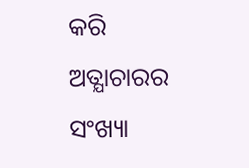କରି ଅତ୍ଯାଚାରର ସଂଖ୍ୟା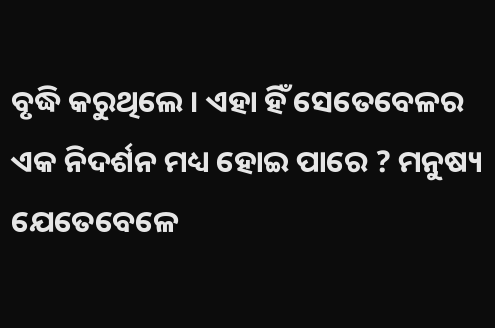ବୃଦ୍ଧି କରୁଥିଲେ । ଏହା ହିଁ ସେତେବେଳର ଏକ ନିଦର୍ଶନ ମଧ୍ୟ ହୋଇ ପାରେ ? ମନୁଷ୍ୟ ଯେତେବେଳେ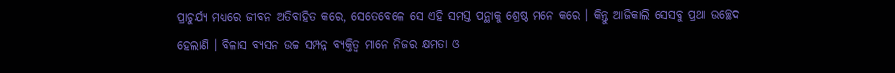ପ୍ରାଚୁର୍ଯ୍ୟ ମଧ୍ୟରେ ଜୀବନ ଅତିବାହିତ କରେ, ସେତେବେଳେ ସେ ଏହି ସମସ୍ତ ପନ୍ଥାକୁ ଶ୍ରେଷ୍ଠ ମନେ କରେ । କିନ୍ତୁ ଆଜିକାଲି ସେସବୁ ପ୍ରଥା ଉଚ୍ଛେଦ ହେଲାଣି । ବିଳାସ ବ୍ୟସନ ଉଚ୍ଚ ସମ୍ପନ୍ନ ବ୍ୟକ୍ତିତ୍ବ ମାନେ ନିଜର କ୍ଷମତା ଓ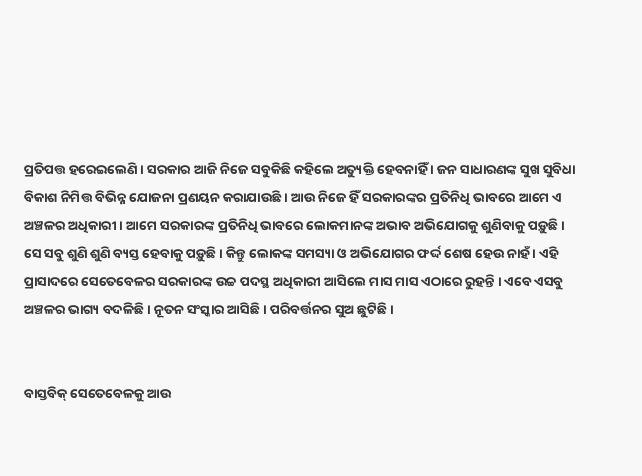ପ୍ରତିପତ୍ତ ହରେଇଲେଣି । ସରକାର ଆଜି ନିଜେ ସବୁକିଛି କହିଲେ ଅତ୍ୟୁକ୍ତି ହେବନାହିଁ । ଜନ ସାଧାରଣଙ୍କ ସୁଖ ସୁବିଧା ବିକାଶ ନିମିତ୍ତ ବିଭିନ୍ନ ଯୋଜନା ପ୍ରଣୟନ କରାଯାଉଛି । ଆଉ ନିଜେ ହିଁ ସରକାରଙ୍କର ପ୍ରତିନିଧି ଭାବରେ ଆମେ ଏ ଅଞ୍ଚଳର ଅଧିକା‍ରୀ । ଆମେ ସରକାରଙ୍କ ପ୍ରତିନିଧି ଭାବରେ ଲୋକମାନଙ୍କ ଅଭାବ ଅଭିଯୋଗକୁ ଶୁଣିବାକୁ ପଡ଼ୁଛି । ସେ ସବୁ ଶୁଣି ଶୁଣି ବ୍ୟସ୍ତ ହେବାକୁ ପଡ଼ୁଛି । କିନ୍ତୁ ଲୋକଙ୍କ ସମସ୍ୟା ଓ ଅଭିଯୋଗର ଫର୍ଦ୍ଦ ଶେଷ ହେଉ ନାହଁ । ଏହି ପ୍ରାସାଦରେ ସେତେବେଳର ସରକାରଙ୍କ ଉଚ୍ଚ ପଦସ୍ଥ ଅଧିକାରୀ ଆସିଲେ ମାସ ମାସ ଏଠାରେ ରୁହନ୍ତି । ଏବେ ଏସବୁ ଅଞ୍ଚଳର ଭାଗ୍ୟ ବଦଳିଛି । ନୂତନ ସଂସ୍କାର ଆସିଛି । ପରିବର୍ତ୍ତନର ସୁଅ ଛୁଟିଛି ।


ବାସ୍ତବିକ୍ ସେତେବେଳକୁ ଆଉ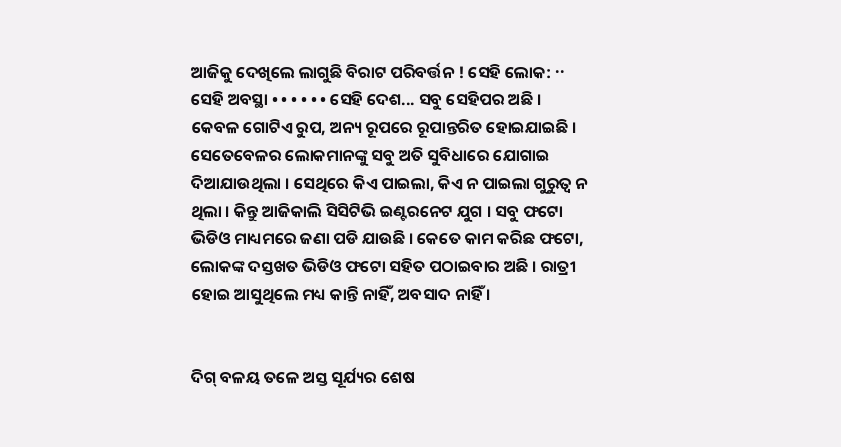ଆଜିକୁ ଦେଖିଲେ ଲାଗୁଛି ବିରାଟ ପରିବର୍ତ୍ତନ ! ସେହି ଲୋକ: ·· ସେହି ଅବସ୍ଥା • • • • • • ସେହି ଦେଶ... ସବୁ ସେହିପର ଅଛି । କେବଳ ଗୋଟିଏ ରୁପ, ଅନ୍ୟ ରୂପରେ ରୂପାନ୍ତରିତ ହୋଇଯାଇଛି । ସେତେବେଳର ଲୋକମାନଙ୍କୁ ସବୁ ଅତି ସୁବିଧାରେ ଯୋଗାଇ ଦିଆଯାଉଥିଲା । ସେଥିରେ କିଏ ପାଇଲା, କିଏ ନ ପାଇଲା ଗୁରୁତ୍ବ ନ ଥିଲା । କିନ୍ତୁ ଆଜିକାଲି ସିସିଟିଭି ଇଣ୍ଟରନେଟ ଯୁଗ । ସବୁ ଫଟୋ ଭିଡିଓ ମାଧ୍ୟମରେ ଜଣା ପଡି ଯାଉଛି । କେତେ କାମ କରିଛ ଫଟୋ, ଲୋକଙ୍କ ଦସ୍ତଖତ ଭିଡିଓ ଫଟୋ ସହିତ ପଠାଇବାର ଅଛି । ରାତ୍ରୀ ହୋଇ ଆସୁଥିଲେ ମଧ୍ୟ କାନ୍ତି ନାହିଁ, ଅବସାଦ ନାହିଁ ।


ଦିଗ୍ ବଳୟ ତଳେ ଅସ୍ତ ସୂର୍ଯ୍ୟର ଶେଷ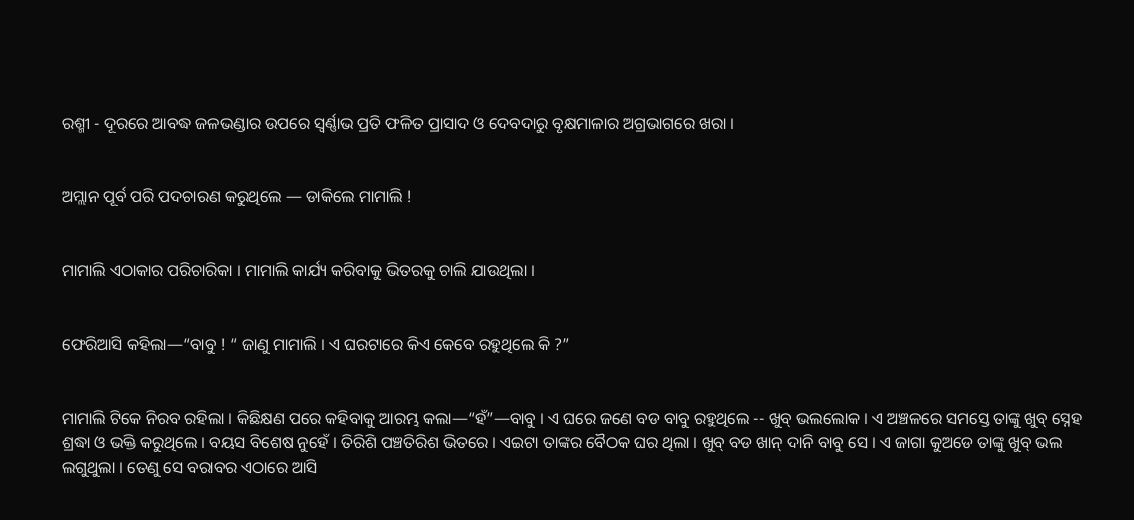ରଶ୍ମୀ - ଦୂରରେ ଆବଦ୍ଧ ଜଳଭଣ୍ଡାର ଉପରେ ସ୍ବର୍ଣ୍ଣାଭ ପ୍ରତି ଫଳିତ ପ୍ରାସାଦ ଓ ଦେବଦାରୁ ବୃକ୍ଷମାଳାର ଅଗ୍ରଭାଗରେ ଖରା ।


ଅମ୍ଲାନ ପୂର୍ବ ପରି ପଦଚାରଣ କରୁଥିଲେ — ଡାକିଲେ ମାମାଲି !


ମାମାଲି ଏଠାକାର ପରିଚାରିକା । ମାମାଲି କାର୍ଯ୍ୟ କରିବାକୁ ଭିତରକୁ ଚାଲି ଯାଉଥିଲା ।


ଫେରିଆସି କହିଲା—“ବାବୁ ! “ ଜାଣୁ ମାମାଲି । ଏ ଘରଟାରେ କିଏ କେବେ ରହୁଥିଲେ କି ?”


ମାମାଲି ଟିକେ ନିରବ ରହିଲା । କିଛିକ୍ଷଣ ପରେ କହିବାକୁ ଆରମ୍ଭ କଲା—“ହଁ”—ବାବୁ । ଏ ଘରେ ଜଣେ ବଡ ବାବୁ ରହୁଥିଲେ -- ଖୁବ୍ ଭଲଲୋକ । ଏ ଅଞ୍ଚଳରେ ସମସ୍ତେ ତାଙ୍କୁ ଖୁବ୍ ସ୍ନେହ ଶ୍ରଦ୍ଧା ଓ ଭକ୍ତି କରୁଥିଲେ । ବୟସ ବିଶେଷ ନୁହେଁ । ତିରିଶି ପଞ୍ଚତିରିଶ ଭିତରେ । ଏଇଟା ତାଙ୍କର ବୈଠକ ଘର ଥିଲା । ଖୁବ୍ ବଡ ଖାନ୍ ଦାନି ବାବୁ ସେ । ଏ ଜାଗା କୁଅଡେ ତାଙ୍କୁ ଖୁବ୍ ଭଲ ଲଗୁଥୁଲା । ତେଣୁ ସେ ବରାବର ଏଠାରେ ଆସି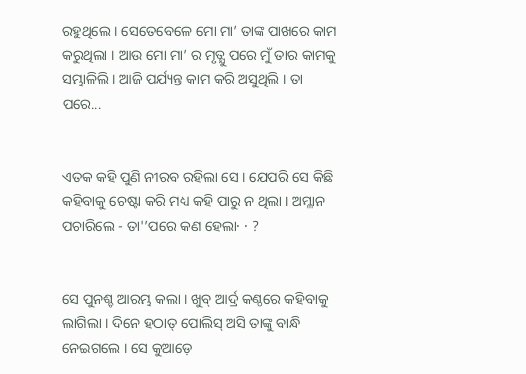ରହୁଥିଲେ । ସେତେବେଳେ ମୋ ମା’ ତାଙ୍କ ପାଖରେ କାମ କରୁଥିଲା । ଆଉ ମୋ ମା’ ର ମୃତ୍ଯୁ ପରେ ମୁଁ ତାର କାମକୁ ସମ୍ଭାଳିଲି । ଆଜି ପର୍ଯ୍ୟନ୍ତ କାମ କରି ଅସୁଥିଲି । ତା ପରେ...


ଏତକ କହି ପୁଣି ନୀରବ ରହିଲା ସେ । ଯେପରି ସେ କିଛି କହିବାକୁ ଚେଷ୍ଟା କରି ମଧ୍ୟ କହି ପାରୁ ନ ଥିଲା । ଅମ୍ଳାନ ପଚାରିଲେ - ତା'’ପରେ କଣ ହେଲା· · ?


ସେ ପୁନଶ୍ଚ ଆରମ୍ଭ କଲା । ଖୁବ୍ ଆର୍ଦ୍ର କଣ୍ଠରେ କହିବାକୁ ଲାଗିଲା । ଦିନେ ହଠାତ୍ ପୋଲିସ୍ ଅସି ତାଙ୍କୁ ବାନ୍ଧି ନେଇଗଲେ । ସେ କୁଆଡ଼େ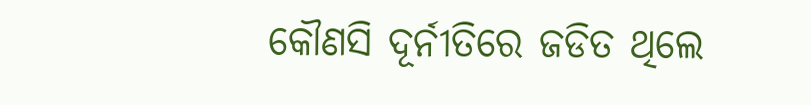କୌଣସି ଦୂର୍ନୀତିରେ ଜଡିତ ଥିଲେ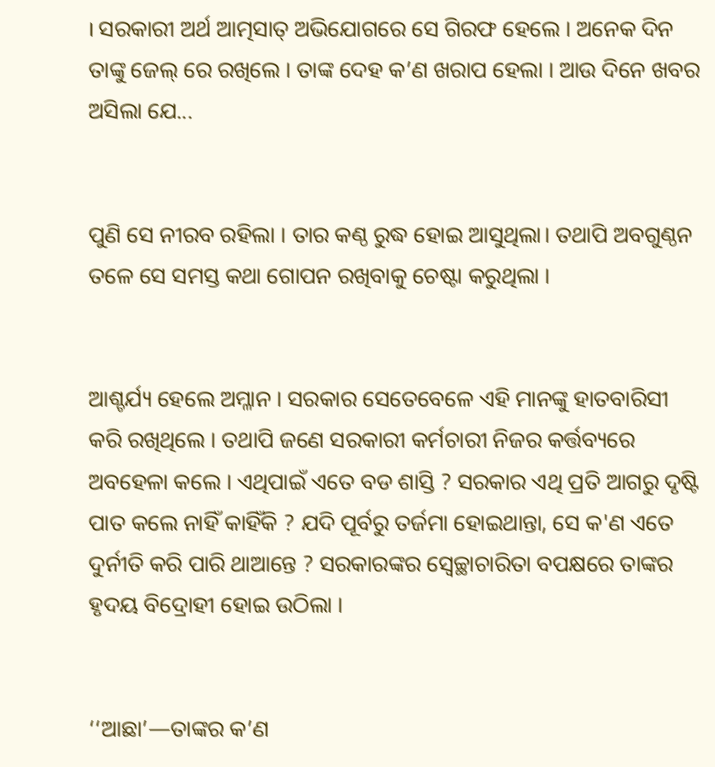। ସରକାରୀ ଅର୍ଥ ଆତ୍ମସାତ୍ ଅଭିଯୋଗରେ ସେ ଗିରଫ ହେଲେ । ଅନେକ ଦିନ ତାଙ୍କୁ ଜେଲ୍ ରେ ରଖିଲେ । ତାଙ୍କ ଦେହ କ’ଣ ଖରାପ ହେଲା । ଆଉ ଦିନେ ଖବର ଅସିଲା ଯେ...


ପୁଣି ସେ ନୀରବ ରହିଲା । ତାର କଣ୍ଠ ରୁଦ୍ଧ ହୋଇ ଆସୁଥିଲା। ତଥାପି ଅବଗୁଣ୍ଠନ ତଳେ ସେ ସମସ୍ତ କଥା ଗୋପନ ରଖିବାକୁ ଚେଷ୍ଟା କରୁଥିଲା ।


ଆଶ୍ଚର୍ଯ୍ୟ ହେଲେ ଅମ୍ଳାନ । ସରକାର ସେତେବେଳେ ଏହି ମାନଙ୍କୁ ହାତବାରିସୀ କରି ରଖିଥିଲେ । ତଥାପି ଜଣେ ସରକାରୀ କର୍ମଚାରୀ ନିଜର କର୍ତ୍ତବ୍ୟରେ ଅବହେଳା କଲେ । ଏଥିପାଇଁ ଏତେ ବଡ ଶାସ୍ତି ? ସରକାର ଏଥି ପ୍ରତି ଆଗରୁ ଦୃଷ୍ଟି ପାତ କଲେ ନାହିଁ କାହିଁକି ? ଯଦି ପୂର୍ବରୁ ତର୍ଜମା ହୋଇଥାନ୍ତା, ସେ କ'ଣ ଏତେ ଦୁର୍ନୀତି କରି ପାରି ଥାଆନ୍ତେ ? ସରକାରଙ୍କର ସ୍ଵେଚ୍ଛାଚାରିତା ବପକ୍ଷରେ ତାଙ୍କର ହୃଦୟ ବିଦ୍ରୋହୀ ହୋଇ ଉଠିଲା ।


‘‘ଆଛା’—ତାଙ୍କର କ’ଣ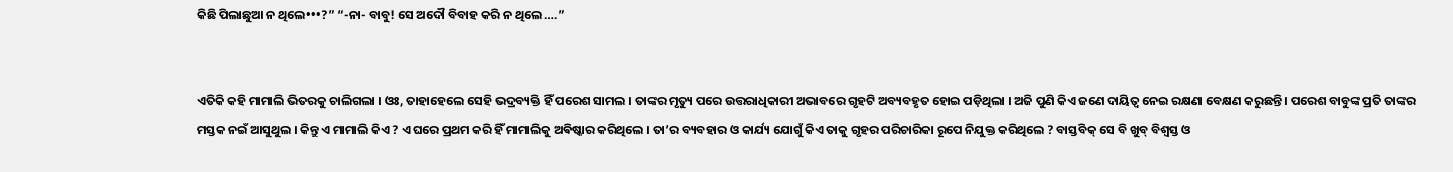କିଛି ପିଲାଛୁଆ ନ ଥିଲେ•••?” “-ନା- ବାବୁ! ସେ ଅଦୌ ବିବାହ କରି ନ ଥିଲେ ….”


ଏତିକି କହି ମାମାଲି ଭିତରକୁ ଚାଲିଗଲା । ଓଃ, ତାହାହେଲେ ସେହି ଭଦ୍ରବ୍ୟକ୍ତି ହିଁ ପରେଶ ସାମଲ । ତାଙ୍କର ମୃତ୍ୟୁ ପରେ ଉତ୍ତରାଧିକାରୀ ଅଭାବରେ ଗୃହଟି ଅବ୍ୟବହୃତ ହୋଇ ପଡ଼ିଥିଲା । ଅଜି ପୁଣି କିଏ ଜଣେ ଦାୟିତ୍ବ ନେଇ ରକ୍ଷଣା ବେକ୍ଷଣ କରୁଛନ୍ତି । ପରେଶ ବାବୁଙ୍କ ପ୍ରତି ତାଙ୍କର ମସ୍ତକ ନଇଁ ଆସୁଥୁଲ । କିନ୍ତୁ ଏ ମାମାଲି କିଏ ? ଏ ଘରେ ପ୍ରଥମ କରି ହିଁ ମାମାଲିକୁ ଅଵିଷ୍କାର କରିଥିଲେ । ତା’ର ବ୍ୟବହାର ଓ କାର୍ଯ୍ୟ ଯୋଗୁଁ କିଏ ତାକୁ ଗୃହର ପରିଚାରିକା ରୂପେ ନିଯୁକ୍ତ କରିଥିଲେ ? ବାସ୍ତବିକ୍ ସେ ବି ଖୁବ୍ ବିଶ୍ବସ୍ତ ଓ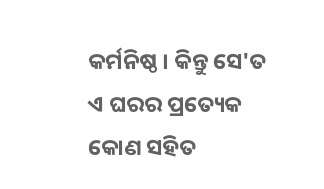କର୍ମନିଷ୍ଠ । କିନ୍ତୁ ସେ'ତ ଏ ଘରର ପ୍ରତ୍ୟେକ କୋଣ ସହିତ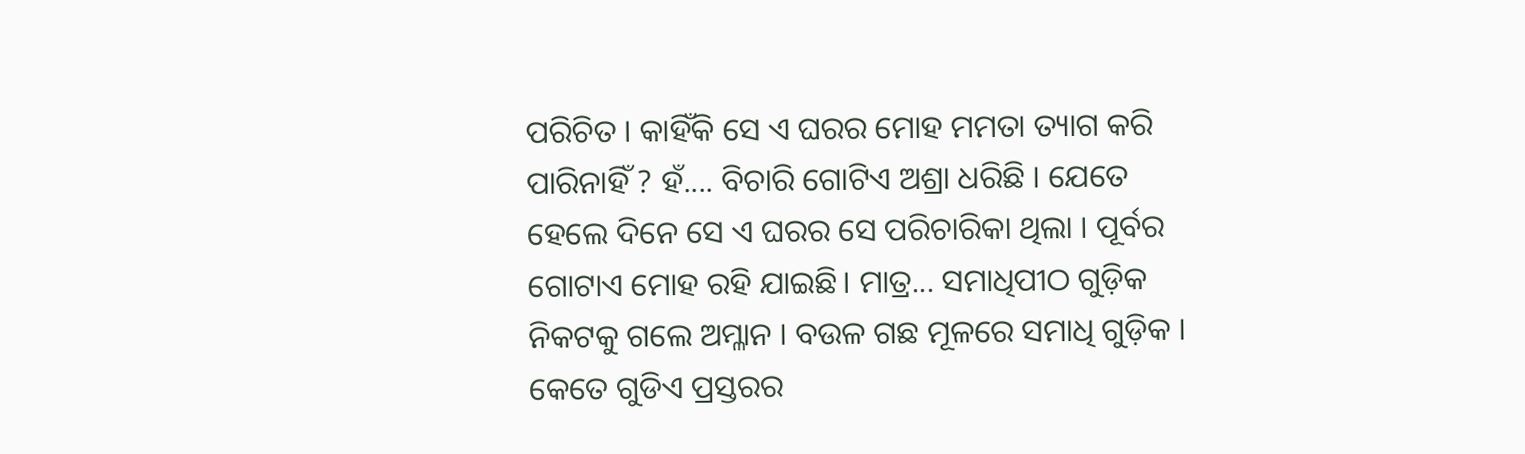ପରିଚିତ । କାହିଁକି ସେ ଏ ଘରର ମୋହ ମମତା ତ୍ୟାଗ କରି ପାରିନାହିଁ ? ହଁ.... ବିଚାରି ଗୋଟିଏ ଅଶ୍ରା ଧରିଛି । ଯେତେ ହେଲେ ଦିନେ ସେ ଏ ଘରର ସେ ପରିଚାରିକା ଥିଲା । ପୂର୍ବର ଗୋଟାଏ ମୋହ ରହି ଯାଇଛି। ମାତ୍ର... ସମାଧିପୀଠ ଗୁଡ଼ିକ ନିକଟକୁ ଗଲେ ଅମ୍ଳାନ । ବଉଳ ଗଛ ମୂଳରେ ସମାଧି ଗୁଡ଼ିକ । କେତେ ଗୁଡିଏ ପ୍ରସ୍ତରର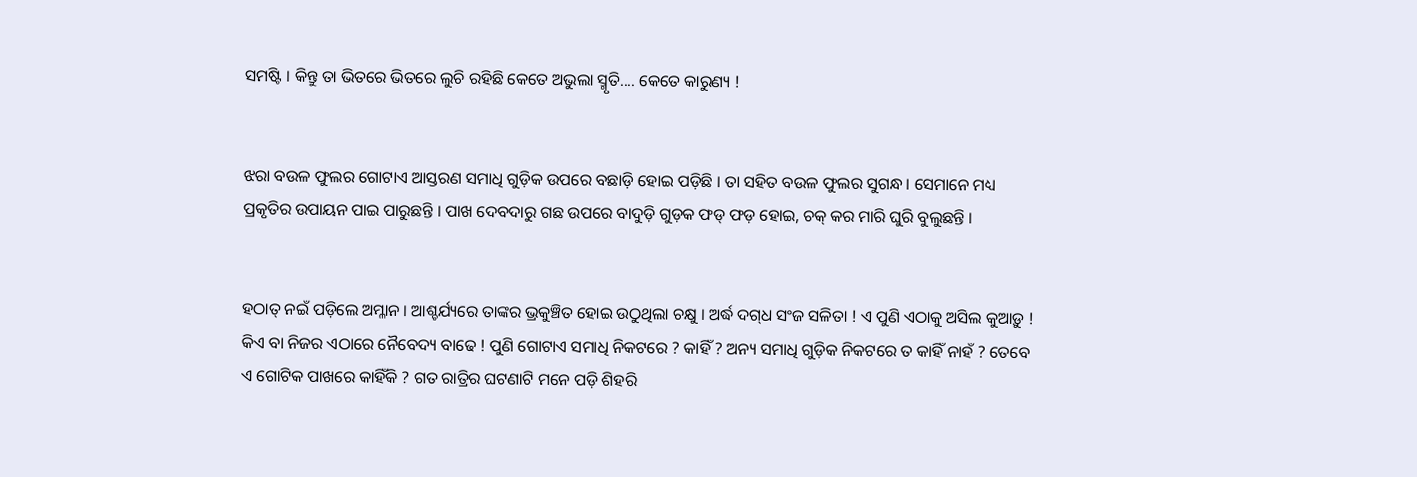ସମଷ୍ଟି । କିନ୍ତୁ ତା ଭିତରେ ଭିତରେ ଲୁଚି ରହିଛି କେତେ ଅଭୁଲା ସ୍ମୃତି.... କେତେ କାରୁଣ୍ୟ !


ଝରା ବଉଳ ଫୁଲର ଗୋଟାଏ ଆସ୍ତରଣ ସମାଧି ଗୁଡ଼ିକ ଉପରେ ବଛାଡ଼ି ହୋଇ ପଡ଼ିଛି । ତା ସହିତ ବଉଳ ଫୁଲର ସୁଗନ୍ଧ । ସେମାନେ ମଧ୍ୟ ପ୍ରକୃତିର ଉପାୟନ ପାଇ ପାରୁଛନ୍ତି । ପାଖ ଦେବଦାରୁ ଗଛ ଉପରେ ବାଦୁଡ଼ି ଗୁଡ଼କ ଫଡ୍ ଫଡ଼ ହୋଇ, ଚକ୍ କର ମାରି ଘୁରି ବୁଲୁଛନ୍ତି ।


ହଠାତ୍ ନଇଁ ପଡ଼ିଲେ ଅମ୍ଳାନ । ଆଶ୍ଚର୍ଯ୍ୟରେ ତାଙ୍କର ଭ୍ରକୁଞ୍ଚିତ ହୋଇ ଉଠୁଥିଲା ଚକ୍ଷୁ । ଅର୍ଦ୍ଧ ଦଗ୍‌ଧ ସଂଜ ସଳିତା ! ଏ ପୁଣି ଏଠାକୁ ଅସିଲ କୁଆଡ଼ୁ ! କିଏ ବା ନିଜର ଏଠାରେ ନୈବେଦ୍ୟ ବାଢେ ! ପୁଣି ଗୋଟାଏ ସମାଧି ନିକଟରେ ? କାହିଁ ? ଅନ୍ୟ ସମାଧି ଗୁଡ଼ିକ ନିକଟରେ ତ କାହିଁ ନାହଁ ? ତେବେ ଏ ଗୋଟିକ ପାଖରେ କାହିଁକି ? ଗତ ରାତ୍ରିର ଘଟଣାଟି ମନେ ପଡ଼ି ଶିହରି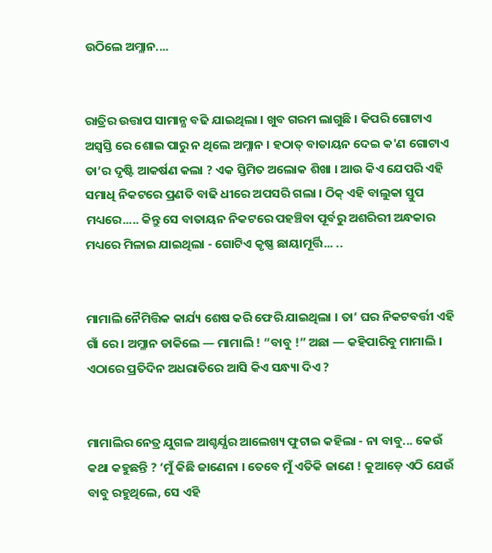ଉଠିଲେ ଅମ୍ଳାନ....


ରାତ୍ରିର ଉତ୍ତାପ ସାମାନ୍ଯ ବଢି ଯାଇଥିଲା । ଖୁବ ଗରମ ଲାଗୁଛି । କିପରି ଗୋଟାଏ ଅସ୍ବସ୍ତି ରେ ଶୋଇ ପାରୁ ନ ଥିଲେ ଅମ୍ଳାନ । ହଠାତ୍ ବାତାୟନ ଦେଇ କ'ଣ ଗୋଟାଏ ତା’ର ଦୃଷ୍ଟି ଆକର୍ଷଣ କଲା ? ଏକ ସ୍ତିମିତ ଅଲୋକ ଶିଖା । ଆଉ କିଏ ଯେପରି ଏହି ସମାଧି ନିକଟରେ ପ୍ରଣତି ବାଢି ଧୀରେ ଅପସରି ଗଲା । ଠିକ୍ ଏହି ବାଲୁକା ସ୍ତୁପ ମଧ୍ୟରେ..... କିନ୍ତୁ ସେ ବାତାୟନ ନିକଟରେ ପହଞ୍ଚିବା ପୂର୍ବରୁ ଅଶରିରୀ ଅନ୍ଧକାର ମଧ୍ୟରେ ମିଳାଇ ଯାଇଥିଲା - ଗୋଟିଏ କୃଷ୍ଣ ଛାୟାମୂର୍ତ୍ତି... ..


ମାମାଲି ନୈମିତ୍ତିକ କାର୍ଯ୍ୟ ଶେଷ କରି ଫେରି ଯାଇଥିଲା । ତା’ ଘର ନିକଟବର୍ତ୍ତୀ ଏହି ଗାଁ ରେ । ଅମ୍ଳାନ ଡାକିଲେ — ମାମାଲି ! “ବାବୁ !” ଅଛା — କହିପାରିବୁ ମାମାଲି । ଏଠାରେ ପ୍ରତିଦିନ ଅଧରାତିରେ ଆସି କିଏ ସନ୍ଧ୍ୟା ଦିଏ ?


ମାମାଲିର ନେତ୍ର ଯୁଗଳ ଆଶ୍ଚର୍ଯ୍ଯର ଆଲେଖ୍ୟ ଫୁଟାଇ କହିଲା - ନା ବାବୁ... କେଉଁ କଥା କହୁଛନ୍ତି ? ‘ମୁଁ କିଛି ଜାଣେନା । ତେବେ ମୁଁ ଏତିକି ଜାଣେ ! କୁଆଡ଼େ ଏଠି ଯେଉଁ ବାବୁ ରହୁଥିଲେ, ସେ ଏହି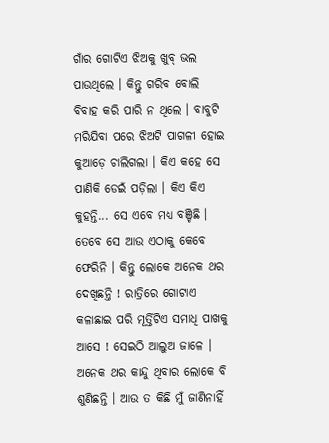ଗାଁର ଗୋଟିଏ ଝିଅକୁ ଖୁବ୍‌ ଭଲ ପାଉଥିଲେ । କିନ୍ତୁ ଗରିବ ବୋଲି ବିବାହ କରି ପାରି ନ ଥିଲେ । ବାବୁଟି ମରିଯିବା ପରେ ଝିଅଟି ପାଗଳୀ ହୋଇ କୁଆଡ଼େ ଚାଲିଗଲା । କିଏ କହେ ସେ ପାଣିକି ଡେଇଁ ପଡ଼ିଲା । କିଏ କିଏ କୁହନ୍ତି... ସେ ଏବେ ମଧ୍ୟ ବଞ୍ଚିଛି । ତେବେ ସେ ଆଉ ଏଠାକୁ କେବେ ଫେରିନି । କିନ୍ତୁ ଲୋକେ ଅନେକ ଥର ଦେଖିଛନ୍ତି ! ରାତ୍ରିରେ ଗୋଟାଏ କଳାଛାଇ ପରି ମୂର୍ତ୍ତିଟିଏ ସମାଧି ପାଖକୁ ଆସେ ! ସେଇଠି ଆଲୁଅ ଜାଳେ । ଅନେକ ଥର କାନ୍ଦୁ ଥିବାର ଲୋକେ ବି ଶୁଣିଛନ୍ତି । ଆଉ ତ କିଛି ମୁଁ ଜାଣିନାହିଁ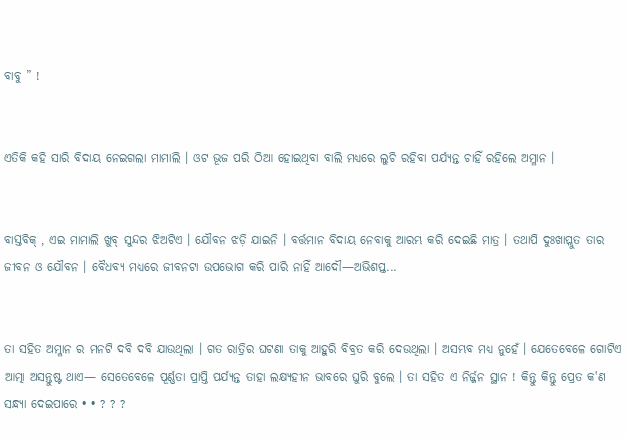ବାବୁ ” !


ଏତିକି କହି ସାରି ବିଦାୟ ନେଇଗଲା ମାମାଲି । ଓଟ ଭୂଜ ପରି ଠିଆ ହୋଇଥିବା ବାଲି ମଧ୍ୟରେ ଲୁଚି ରହିବା ପର୍ଯ୍ୟନ୍ତ ଚାହିଁ ରହିଲେ ଅମ୍ଳାନ ।


ବାସ୍ତବିକ୍ , ଏଇ ମାମାଲି ଖୁବ୍ ସୁନ୍ଦର ଝିଅଟିଏ । ଯୌବନ ଝଡ଼ି ଯାଇନି । ବର୍ତ୍ତମାନ ବିଦାୟ ନେବାକୁ ଆରମ୍ଭ କରି ଦେଇଛି ମାତ୍ର । ତଥାପି ଦୁଃଖାପ୍ଲୁତ ତାର ଜୀବନ ଓ ଯୌବନ । ବୈଧବ୍ୟ ମଧ୍ୟରେ ଜୀବନଟା ଉପଭୋଗ କରି ପାରି ନାହିଁ ଆଦୌ—ଅଭିଶପ୍ତ...


ତା ସହିତ ଅମ୍ଳାନ ର ମନଟି ଦବି ଦବି ଯାଉଥିଲା । ଗତ ରାତ୍ରିର ଘଟଣା ତାକୁ ଆହୁରି ବିବ୍ରତ କରି ଦେଉଥିଲା । ଅସମ୍ଭବ ମଧ୍ୟ ନୁହେଁ । ଯେତେବେଳେ ଗୋଟିଏ ଆତ୍ମା ଅସନ୍ତୁଷ୍ଟ ଥାଏ— ସେତେବେଳେ ପୂର୍ଣ୍ଣତା ପ୍ରାପ୍ତି ପର୍ଯ୍ୟନ୍ତ ତାହା ଲକ୍ଷ୍ୟହୀନ ଭାବରେ ଘୁରି ବୁଲେ । ତା ସହିତ ଏ ନିର୍ଜ୍ଜନ ସ୍ଥାନ ! କିନ୍ତୁ କିନ୍ତୁ ପ୍ରେତ କ'ଣ ସନ୍ଧ୍ୟା ଦେଇପାରେ • • ? ? ?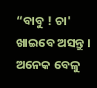“ବାବୁ ! ଚା' ଖାଇବେ ଅସନ୍ତୁ । ଅନେକ ବେଳୁ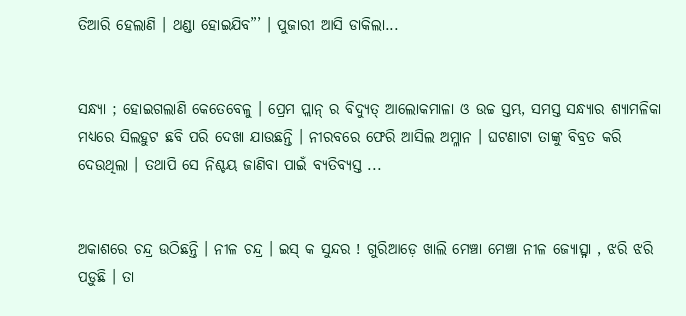ତିଆରି ହେଲାଣି । ଥଣ୍ଡା ହୋଇଯିବ”’ । ପୁଜାରୀ ଆସି ଡାକିଲା...


ସନ୍ଧ୍ୟା ; ହୋଇଗଲାଣି କେତେବେଳୁ । ପ୍ରେମ ପ୍ଲାନ୍ ର ବିଦ୍ୟୁତ୍ ଆଲୋକମାଳା ଓ ଉଚ୍ଚ ସ୍ତମ୍ଭ, ସମସ୍ତ ସନ୍ଧ୍ୟାର ଶ୍ୟାମଳିକା ମଧ୍ୟରେ ସିଲହୁଟ ଛବି ପରି ଦେଖା ଯାଉଛନ୍ତି । ନୀରବରେ ଫେରି ଆସିଲ ଅମ୍ଳାନ । ଘଟଣାଟା ତାଙ୍କୁ ବିବ୍ରତ କରି ଦେଉଥିଲା । ତଥାପି ସେ ନିଶ୍ଚୟ ଜାଣିବା ପାଇଁ ବ୍ୟତିବ୍ୟସ୍ତ ...


ଅକାଶରେ ଚନ୍ଦ୍ର ଉଠିଛନ୍ତି । ନୀଳ ଚନ୍ଦ୍ର । ଇସ୍ କ ସୁନ୍ଦର ! ଗୁରିଆଡ଼େ ଖାଲି ମେଞ୍ଚା ମେଞ୍ଚା ନୀଳ ଜ୍ୟୋତ୍ସ୍ନା , ଝରି ଝରି ପଡ଼ୁଛି । ତା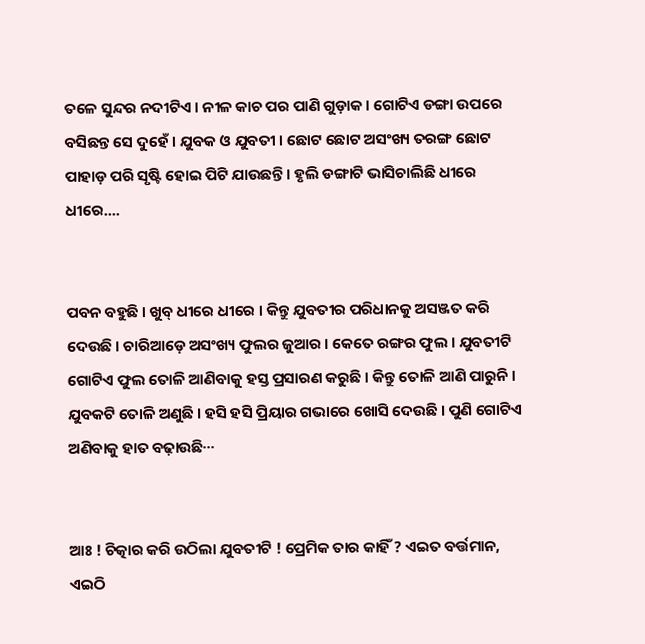ତଳେ ସୁନ୍ଦର ନଦୀଟିଏ । ନୀଳ କାଚ ପର ପାଣି ଗୁଡ଼ାକ । ଗୋଟିଏ ଡଙ୍ଗା ଉପରେ ବସିଛନ୍ତ ସେ ଦୁହେଁ । ଯୁବକ ଓ ଯୁବତୀ । ଛୋଟ ଛୋଟ ଅସଂଖ୍ୟ ତରଙ୍ଗ ଛୋଟ ପାହାଡ଼ ପରି ସୃଷ୍ଟି ହୋଇ ପିଟି ଯାଉଛନ୍ତି । ହୃଲି ଡଙ୍ଗାଟି ଭାସିଚାଲିଛି ଧୀରେ ଧୀରେ....


ପବନ ବହୁଛି । ଖୁବ୍ ଧୀରେ ଧୀରେ । କିନ୍ତୁ ଯୁବତୀର ପରିଧାନକୁ ଅସଞ୍ଜତ କରି ଦେଉଛି । ଚାରିଆଡ଼େ ଅସଂଖ୍ୟ ଫୁଲର ଜୁଆର । କେତେ ରଙ୍ଗର ଫୁଲ । ଯୁବତୀଟି ଗୋଟିଏ ଫୁଲ ତୋଳି ଆଣିବାକୁ ହସ୍ତ ପ୍ରସାରଣ କରୁଛି । କିନ୍ତୁ ତୋଳି ଆଣି ପାରୁନି । ଯୁବକଟି ତୋଳି ଅଣୁଛି । ହସି ହସି ପ୍ରିୟାର ଗଭାରେ ଖୋସି ଦେଉଛି । ପୁଣି ଗୋଟିଏ ଅଣିବାକୁ ହାତ ବଢ଼ାଉଛି···


ଆଃ ! ଚିତ୍କାର କରି ଉଠିଲା ଯୁବତୀଟି ! ପ୍ରେମିକ ତାର କାହିଁ ? ଏଇତ ବର୍ତ୍ତମାନ, ଏଇଠି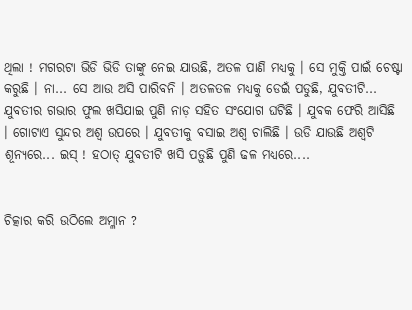ଥିଲା ! ମଗରଟା ଭିଡି ଭିଡି ତାଙ୍କୁ ନେଇ ଯାଉଛି, ଅତଳ ପାଣି ମଧ୍ୟକୁ । ସେ ମୁକ୍ତି ପାଇଁ ଚେଷ୍ଟା କରୁଛି । ନା... ସେ ଆଉ ଅସି ପାରିବନି । ଅତଳତଳ ମଧ୍ୟକୁ ଡେଇଁ ପଡୁଛି, ଯୁବତୀଟି... ଯୁବତୀର ଗଭାର ଫୁଲ ଖସିଯାଇ ପୁଣି ନାଡ଼ ସହିତ ସଂଯୋଗ ଘଟିଛି । ଯୁବକ ଫେରି ଆସିଛି । ଗୋଟାଏ ସୁନ୍ଦର ଅଶ୍ବ ଉପରେ । ଯୁବତୀକୁ ବସାଇ ଅଶ୍ବ ଚାଲିଛି । ଉଡି ଯାଉଛି ଅଶ୍ବଟି ଶୂନ୍ୟରେ... ଇସ୍ ! ହଠାତ୍ ଯୁବତୀଟି ଖସି ପଡ଼ୁଛି ପୁଣି ଢଳ ମଧ୍ୟରେ....


ଚିତ୍କାର କରି ଉଠିଲେ ଅମ୍ଳାନ ?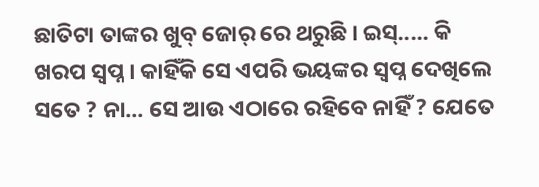ଛାତିଟା ତାଙ୍କର ଖୁବ୍ ଜୋର୍ ରେ ଥରୁଛି । ଇସ୍..... କି ଖରପ ସ୍ବପ୍ନ । କାହିଁକି ସେ ଏପରି ଭୟଙ୍କର ସ୍ବପ୍ନ ଦେଖିଲେ ସତେ ? ନା... ସେ ଆଉ ଏଠାରେ ରହିବେ ନାହିଁ ? ଯେତେ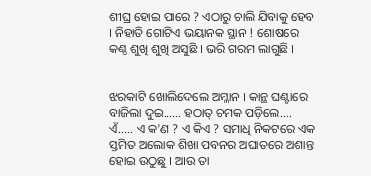ଶୀଘ୍ର ହୋଇ ପାରେ ? ଏଠାରୁ ଚାଲି ଯିବାକୁ ହେବ । ନିହାତି ଗୋଟିଏ ଭୟାନକ ସ୍ଥାନ ! ଶୋଷରେ କଣ୍ଠ ଶୁଖି ଶୁଖି ଅସୁଛି । ଭରି ଗରମ ଲାଗୁଛି ।


ଝରକାଟି ଖୋଲିଦେଲେ ଅମ୍ଳାନ । କାନ୍ଥ ଘଣ୍ଟାରେ ବାଜିଲା ଦୁଇ...... ହଠାତ୍ ଚମକ ପଡ଼ିଲେ.... ଏଁ..... ଏ କ'ଣ ? ଏ କିଏ ? ସମାଧି ନିକଟରେ ଏକ ସ୍ତମିତ ଅଲୋକ ଶିଖା ପବନର ଅଘାତରେ ଅଶାନ୍ତ ହୋଇ ଉଠୁଛୁ । ଆଉ ତା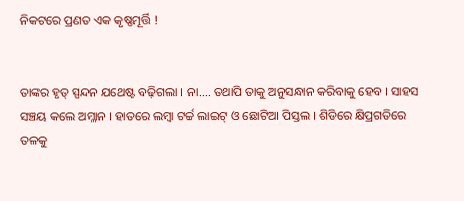ନିକଟରେ ପ୍ରଣତ ଏକ କୃଷ୍ଣମୂର୍ତ୍ତି !


ତାଙ୍କର ହୃତ୍ ସ୍ପନ୍ଦନ ଯଥେଷ୍ଟ ବଢ଼ିଗଲା । ନା.... ତଥାପି ତାକୁ ଅନୁସନ୍ଧାନ କରିବାକୁ ହେବ । ସାହସ ସଞ୍ଚୟ କଲେ ଅମ୍ଳାନ । ହାତରେ ଲମ୍ବା ଟର୍ଚ୍ଚ ଲାଇଟ୍ ଓ ଛୋଟିଆ ପିସ୍ତଲ । ଶିଡିରେ କ୍ଷିପ୍ରଗତିରେ ତଳକୁ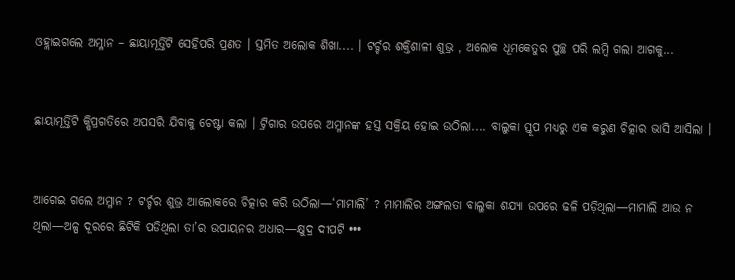ଓହ୍ଲାଇଗଲେ ଅମ୍ଳାନ – ଛାୟାମୂର୍ତ୍ତିଟି ସେହିପରି ପ୍ରଣତ । ସ୍ତମିତ ଅଲୋକ ଶିଖା.... । ଟର୍ଚ୍ଚର ଶକ୍ତିଶାଳୀ ଶୁଭ୍ର , ଅଲୋକ ଧୂମକେତୁର ପୁଚ୍ଛ ପରି ଲମ୍ବି ଗଲା ଆଗକୁ...


ଛାୟାମୂର୍ତ୍ତିଟି କ୍ଷିପ୍ରଗତିରେ ଅପସରି ଯିବାକୁ ଚେଷ୍ଟା କଲା । ଟ୍ରିଗାର ଉପରେ ଅମ୍ଳାନଙ୍କ ହସ୍ତ ସକ୍ରିୟ ହୋଇ ଉଠିଲା.... ବାଲୁକା ସ୍ତୂପ ମଧ୍ୟରୁ ଏକ କରୁଣ ଚିତ୍କାର ଭାସି ଆସିଲା ।


ଆଗେଇ ଗଲେ ଅମ୍ଳାନ ? ଟର୍ଚ୍ଚର ଶୁଭ୍ର ଆଲୋକରେ ଚିତ୍କାର କରି ଉଠିଲା—‘ମାମାଲି’ ? ମାମାଲିର ଅଙ୍ଗଲତା ବାଲୁକା ଶଯ୍ୟା ଉପରେ ଢଳି ପଡ଼ିଥିଲା—ମାମାଲି ଆଉ ନ ଥିଲା—ଅଳ୍ପ ଦୂରରେ ଛିଟିକି ପଡିଥିଲା ତା’ର ଉପାୟନର ଅଧାର—କ୍ଷୁଦ୍ର ଦୀପଟି •••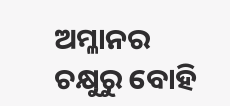ଅମ୍ଳାନର ଚକ୍ଷୁରୁ ବୋହି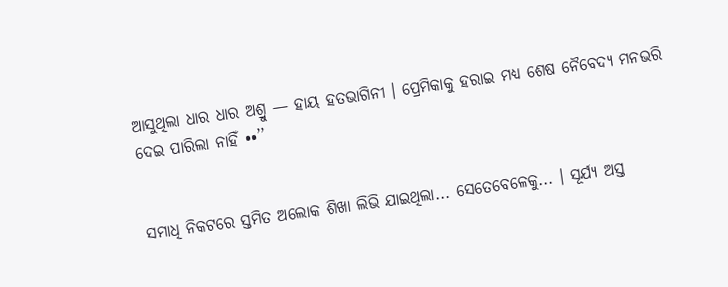ଆସୁଥିଲା ଧାର ଧାର ଅଶ୍ରୁ — ହାୟ ହତଭାଗିନୀ । ପ୍ରେମିକାକୁ ହରାଇ ମଧ୍ୟ ଶେଷ ନୈବେଦ୍ୟ ମନଭରି ଦେଇ ପାରିଲା ନାହିଁ ••’’


ସମାଧି ନିକଟରେ ସ୍ତମିତ ଅଲୋକ ଶିଖା ଲିଭି ଯାଇଥିଲା... ସେତେବେଳେକୁ... । ସୂର୍ଯ୍ୟ ଅସ୍ତ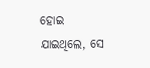ହୋଇ ଯାଇଥିଲେ, ସେ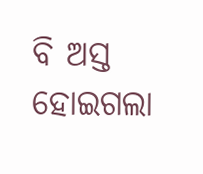ବି ଅସ୍ତ ହୋଇଗଲା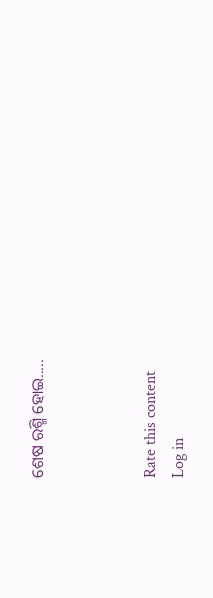ଶେଷ ରଶ୍ମି ହୋଇ.....



Rate this content
Log in